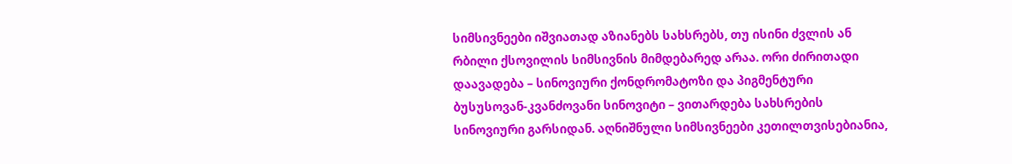სიმსივნეები იშვიათად აზიანებს სახსრებს, თუ ისინი ძვლის ან რბილი ქსოვილის სიმსივნის მიმდებარედ არაა. ორი ძირითადი დაავადება – სინოვიური ქონდრომატოზი და პიგმენტური ბუსუსოვან-კვანძოვანი სინოვიტი – ვითარდება სახსრების სინოვიური გარსიდან. აღნიშნული სიმსივნეები კეთილთვისებიანია,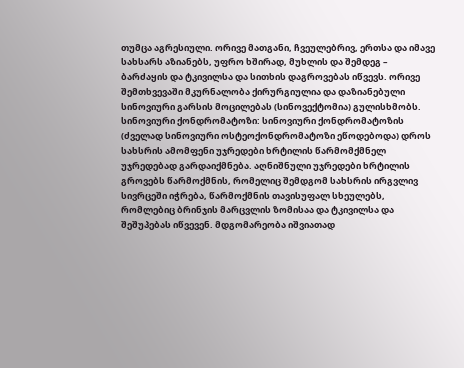თუმცა აგრესიული. ორივე მათგანი, ჩვეულებრივ, ერთსა და იმავე სახსარს აზიანებს, უფრო ხშირად, მუხლის და შემდეგ – ბარძაყის და ტკივილსა და სითხის დაგროვებას იწვევს. ორივე შემთხვევაში მკურნალობა ქირურგიულია და დაზიანებული სინოვიური გარსის მოცილებას (სინოვექტომია) გულისხმობს.
სინოვიური ქონდრომატოზი: სინოვიური ქონდრომატოზის (ძველად სინოვიური ოსტეოქონდრომატოზი ეწოდებოდა) დროს სახსრის ამომფენი უჯრედები ხრტილის წარმომქმნელ უჯრედებად გარდაიქმნება. აღნიშნული უჯრედები ხრტილის გროვებს წარმოქმნის, რომელიც შემდგომ სახსრის ირგვლივ სივრცეში იჭრება, წარმოქმნის თავისუფალ სხეულებს, რომლებიც ბრინჯის მარცვლის ზომისაა და ტკივილსა და შეშუპებას იწვევენ. მდგომარეობა იშვიათად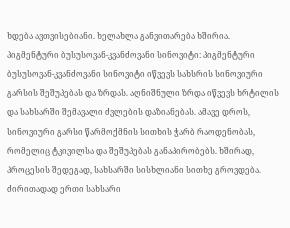ხდება ავთვისებიანი. ხელახლა განვითარება ხშირია.
პიგმენტური ბუსუსოვან-კვანძოვანი სინოვიტი: პიგმენტური ბუსუსოვან-კვანძოვანი სინოვიტი იწვევს სახსრის სინოვიური გარსის შეშუპებას და ზრდას. აღნიშნული ზრდა იწვევს ხრტილის და სახსარში შემავალი ძვლების დაზიანებას. ამავე დროს, სინოვიური გარსი წარმოქმნის სითხის ჭარბ რაოდენობას, რომელიც ტკივილსა და შეშუპებას განაპირობებს. ხშირად, პროცესის შედეგად, სახსარში სისხლიანი სითხე გროვდება. ძირითადად ერთი სახსარი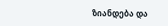ზიანდება და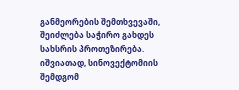განმეორების შემთხვევაში, შეიძლება საჭირო გახდეს სახსრის პროთეზირება. იშვიათად, სინოვექტომიის შემდგომ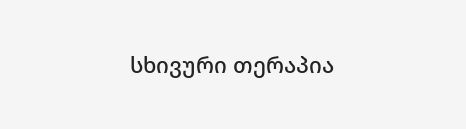სხივური თერაპია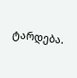ტარდება.